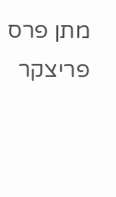מתן פרס פריצקר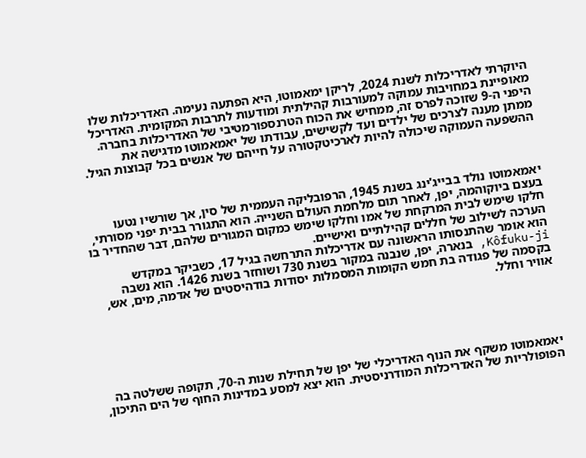היוקרתי לאדריכלות לשנת 2024, לריקן ימאמוטו, היא הפתעה נעימה. האדריכלות שלו מאופיינת במחויבות עמוקה למעורבות קהילתית ומודעות לתרבות המקומית. האדריכל היפני ה-9 שזוכה לפרס זה, ממחיש את הכוח הטרנספורמטיבי של האדריכלות בחברה. ממתן מענה לצרכים של ילדים ועד לקשישים, עבודתו של יאמאמוטו מדגישה את ההשפעה העמוקה שיכולה להיות לארכיטקטורה על חייהם של אנשים בכל קבוצות הגיל.



יאמאמוטו נולד בבייג'ינג בשנת 1945, הרפובליקה העממית של סין, אך שורשיו נטעו בעצם ביוקוהמה, יפן, לאחר תום מלחמת העולם השנייה. הוא התגורר בבית יפני מסורתי, חלקו שימש לבית המרקחת של אמו וחלקו שימש כמקום המגורים שלהם, דבר שהחדיר בו הערכה לשילוב של חללים קהילתיים ואישיים.
הוא אומר שהתנסותו הראשונה עם אדריכלות התרחשה בגיל 17, כשביקר במקדש Kôfuku-ji, בנארה, יפן, שנבנה במקור בשנת 730 ושוחזר בשנת 1426. הוא נשבה בקסמה של פגודה בת חמש הקומות המסמלות יסודות בודהיסטים של אדמה, מים, אש, אוויר וחלל.





יאמאמוטו משקף את הנוף האדריכלי של יפן של תחילת שנות ה-70, תקופה ששלטה בה הפופולריות של האדריכלות המודרניסטית. הוא יצא למסע במדינות החוף של הים התיכון,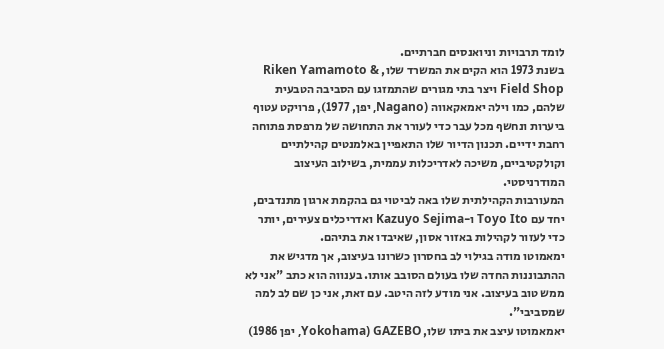לומד תרבויות וניואנסים חברתיים.
בשנת 1973 הוא הקים את המשרד שלו, Riken Yamamoto & Field Shop ויצר בתי מגורים שהתמזגו עם הסביבה הטבעית שלהם, כמו וילה יאמאקאווה (Nagano, יפן, 1977), פרויקט עטוף ביערות ונחשף מכל עבר כדי לעורר את התחושה של מרפסת פתוחה רחבת ידיים. תכנון הדיור שלו התאפיין באלמנטים קהילתיים וקולקטיביים, משיכה לאדריכלות עממית, בשילוב העיצוב המודרניסטי.
המעורבות הקהילתית שלו באה לביטוי גם בהקמת ארגון מתנדבים, יחד עם Toyo Ito ו-Kazuyo Sejima ואדריכלים צעירים, יותר כדי לעזור לקהילות באזור אסון, שאיבדו את בתיהם.
ימאמוטו מודה בגילוי לב בחסרון כשרונו בעיצוב, אך מדגיש את ההתבוננות החדה שלו בעולם הסובב אותו. בענווה הוא כתב "אני לא ממש טוב בעיצוב. אני מודע לזה היטב. עם זאת, אני כן שם לב למה שמסביבי".
יאמאמוטו עיצב את ביתו שלו, GAZEBO (Yokohama, יפן 1986)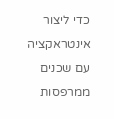כדי ליצור אינטראקציה עם שכנים ממרפסות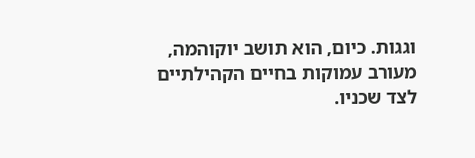וגגות. כיום, הוא תושב יוקוהמה, מעורב עמוקות בחיים הקהילתיים לצד שכניו.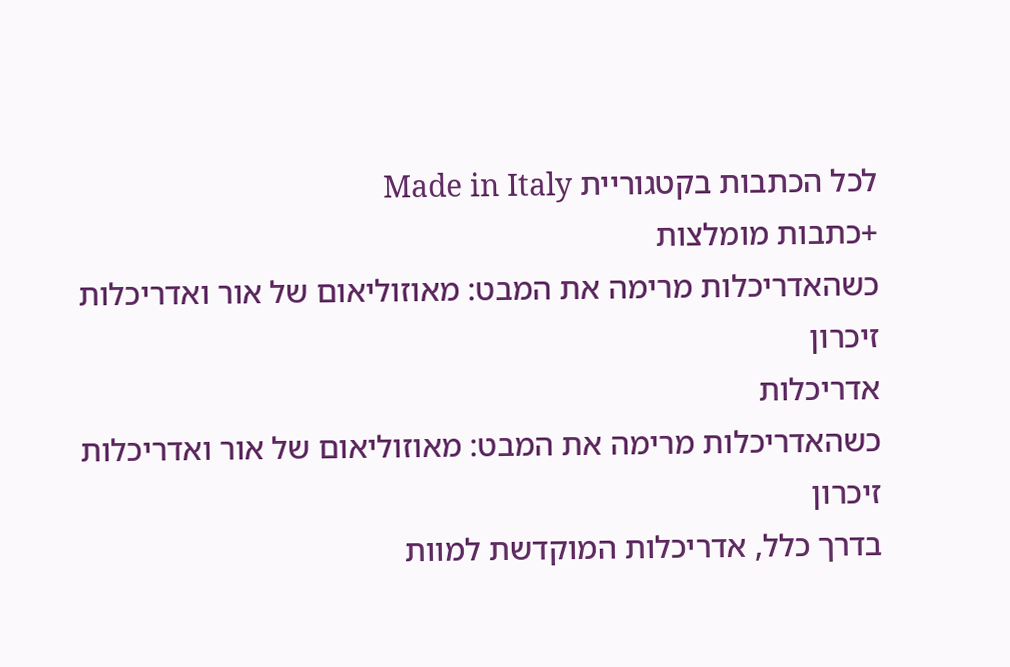לכל הכתבות בקטגוריית Made in Italy
+כתבות מומלצות
כשהאדריכלות מרימה את המבט: מאוזוליאום של אור ואדריכלות זיכרון
אדריכלות
כשהאדריכלות מרימה את המבט: מאוזוליאום של אור ואדריכלות זיכרון
בדרך כלל, אדריכלות המוקדשת למוות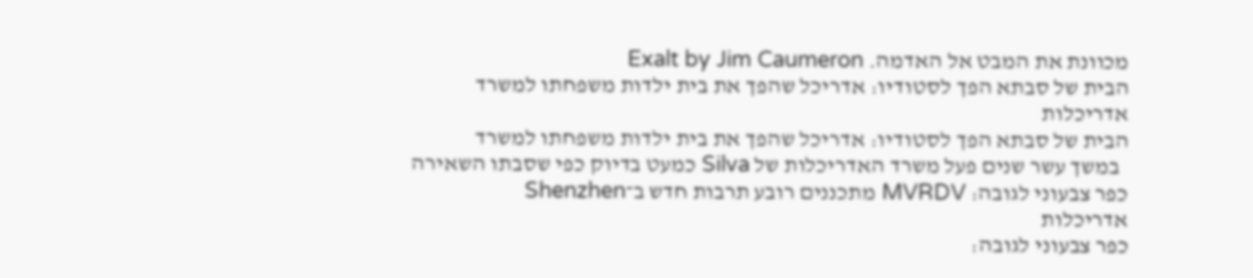מכוונת את המבט אל האדמה. Exalt by Jim Caumeron
הבית של סבתא הפך לסטודיו: אדריכל שהפך את בית ילדות משפחתו למשרד
אדריכלות
הבית של סבתא הפך לסטודיו: אדריכל שהפך את בית ילדות משפחתו למשרד
  במשך עשר שנים פעל משרד האדריכלות של Silva כמעט בדיוק כפי שסבתו השאירה
כפר צבעוני לגובה: MVRDV מתכננים רובע תרבות חדש ב־Shenzhen
אדריכלות
כפר צבעוני לגובה: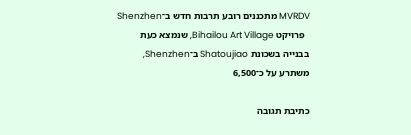MVRDV מתכננים רובע תרבות חדש ב־Shenzhen
  פרויקט Bihailou Art Village, שנמצא כעת בבנייה בשכונת Shatoujiao ב־Shenzhen, משתרע על כ־6,500

כתיבת תגובה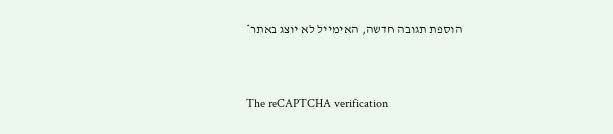הוספת תגובה חדשה, האימייל לא יוצג באתר*


The reCAPTCHA verification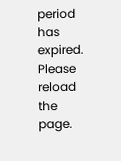period has expired. Please reload the page.